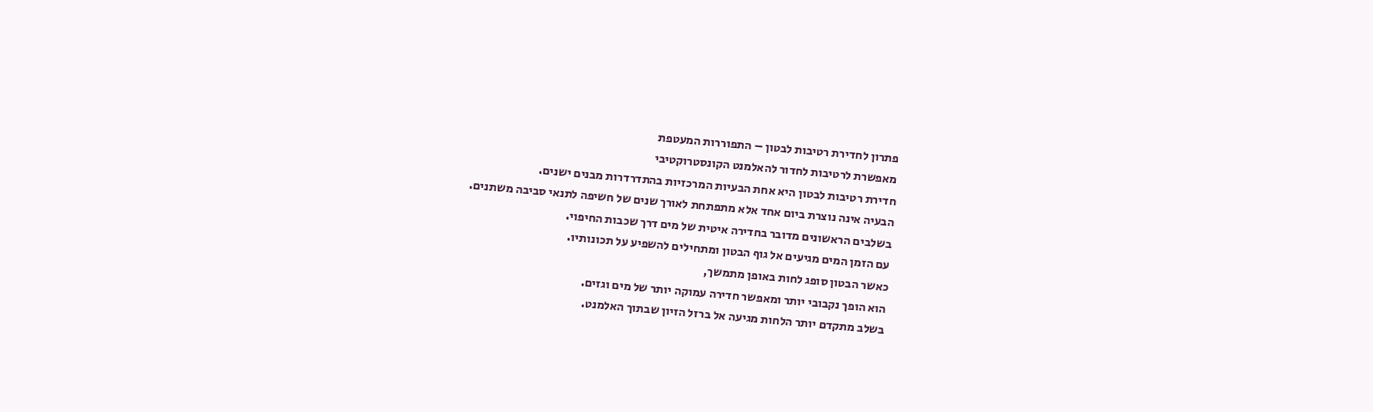פתרון לחדירת רטיבות לבטון – התפוררות המעטפת
מאפשרת לרטיבות לחדור להאלמנט הקונסטרוקטיבי
חדירת רטיבות לבטון היא אחת הבעיות המרכזיות בהתדרדרות מבנים ישנים.
הבעיה אינה נוצרת ביום אחד אלא מתפתחת לאורך שנים של חשיפה לתנאי סביבה משתנים.
בשלבים הראשונים מדובר בחדירה איטית של מים דרך שכבות החיפוי.
עם הזמן המים מגיעים אל גוף הבטון ומתחילים להשפיע על תכונותיו.
כאשר הבטון סופג לחות באופן מתמשך,
הוא הופך נקבובי יותר ומאפשר חדירה עמוקה יותר של מים וגזים.
בשלב מתקדם יותר הלחות מגיעה אל ברזל הזיון שבתוך האלמנט.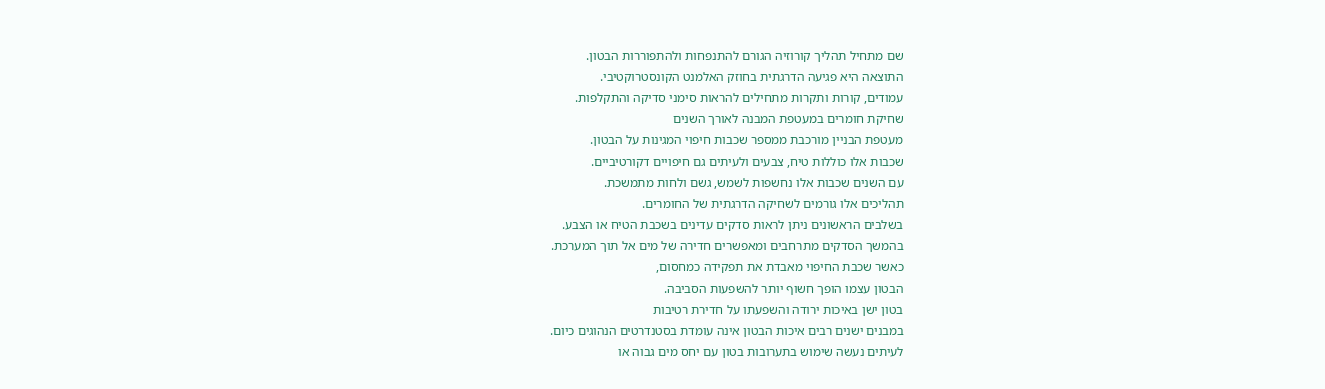שם מתחיל תהליך קורוזיה הגורם להתנפחות ולהתפוררות הבטון.
התוצאה היא פגיעה הדרגתית בחוזק האלמנט הקונסטרוקטיבי.
עמודים, קורות ותקרות מתחילים להראות סימני סדיקה והתקלפות.
שחיקת חומרים במעטפת המבנה לאורך השנים
מעטפת הבניין מורכבת ממספר שכבות חיפוי המגינות על הבטון.
שכבות אלו כוללות טיח, צבעים ולעיתים גם חיפויים דקורטיביים.
עם השנים שכבות אלו נחשפות לשמש, גשם ולחות מתמשכת.
תהליכים אלו גורמים לשחיקה הדרגתית של החומרים.
בשלבים הראשונים ניתן לראות סדקים עדינים בשכבת הטיח או הצבע.
בהמשך הסדקים מתרחבים ומאפשרים חדירה של מים אל תוך המערכת.
כאשר שכבת החיפוי מאבדת את תפקידה כמחסום,
הבטון עצמו הופך חשוף יותר להשפעות הסביבה.
בטון ישן באיכות ירודה והשפעתו על חדירת רטיבות
במבנים ישנים רבים איכות הבטון אינה עומדת בסטנדרטים הנהוגים כיום.
לעיתים נעשה שימוש בתערובות בטון עם יחס מים גבוה או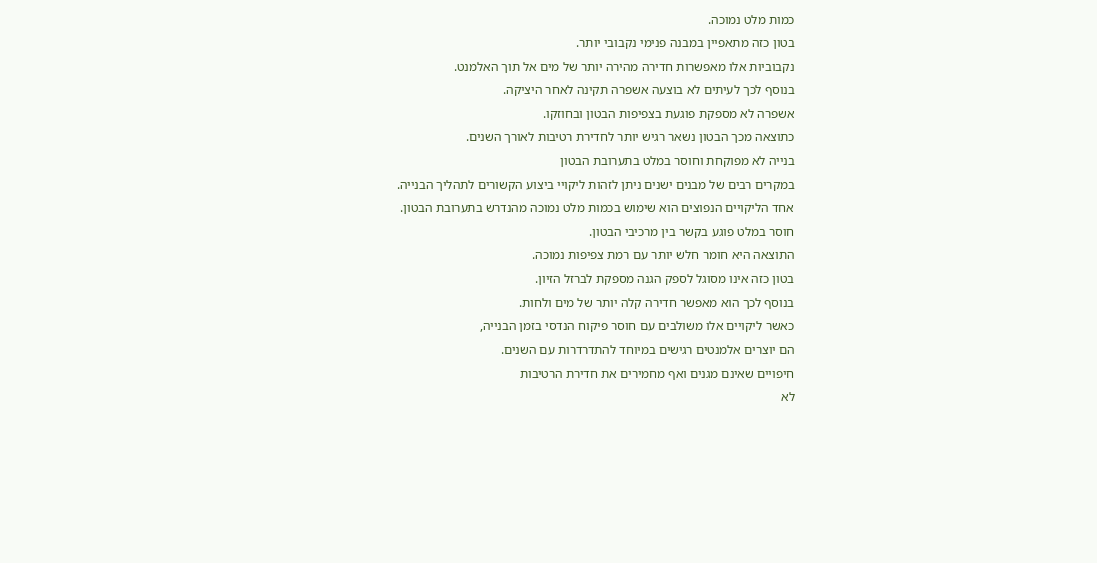כמות מלט נמוכה.
בטון כזה מתאפיין במבנה פנימי נקבובי יותר.
נקבוביות אלו מאפשרות חדירה מהירה יותר של מים אל תוך האלמנט.
בנוסף לכך לעיתים לא בוצעה אשפרה תקינה לאחר היציקה.
אשפרה לא מספקת פוגעת בצפיפות הבטון ובחוזקו.
כתוצאה מכך הבטון נשאר רגיש יותר לחדירת רטיבות לאורך השנים.
בנייה לא מפוקחת וחוסר במלט בתערובת הבטון
במקרים רבים של מבנים ישנים ניתן לזהות ליקויי ביצוע הקשורים לתהליך הבנייה.
אחד הליקויים הנפוצים הוא שימוש בכמות מלט נמוכה מהנדרש בתערובת הבטון.
חוסר במלט פוגע בקשר בין מרכיבי הבטון.
התוצאה היא חומר חלש יותר עם רמת צפיפות נמוכה.
בטון כזה אינו מסוגל לספק הגנה מספקת לברזל הזיון.
בנוסף לכך הוא מאפשר חדירה קלה יותר של מים ולחות.
כאשר ליקויים אלו משולבים עם חוסר פיקוח הנדסי בזמן הבנייה,
הם יוצרים אלמנטים רגישים במיוחד להתדרדרות עם השנים.
חיפויים שאינם מגנים ואף מחמירים את חדירת הרטיבות
לא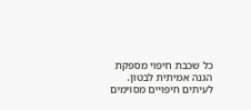כל שכבת חיפוי מספקת הגנה אמיתית לבטון.
לעיתים חיפויים מסוימים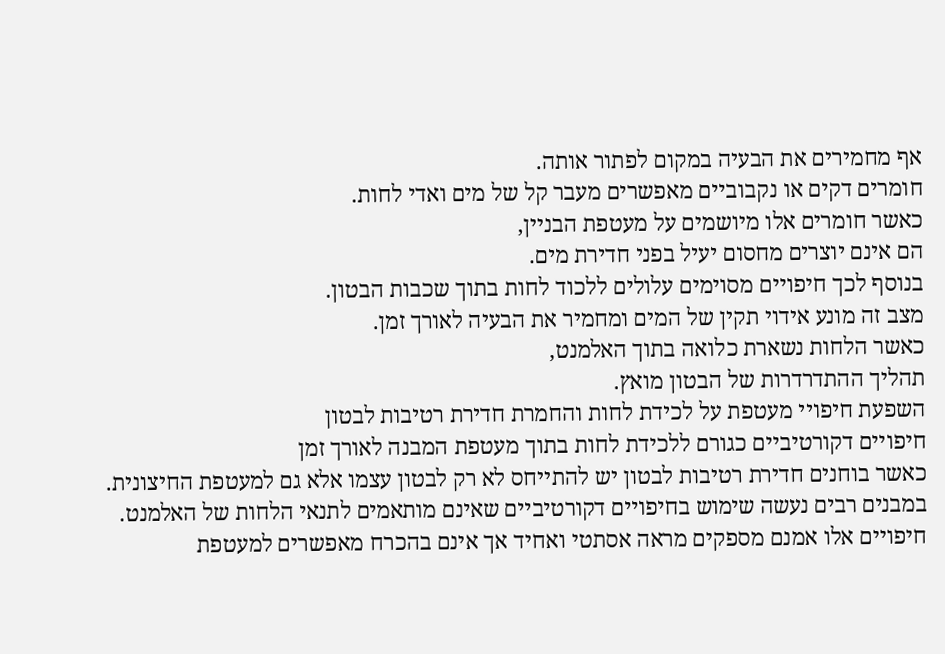אף מחמירים את הבעיה במקום לפתור אותה.
חומרים דקים או נקבוביים מאפשרים מעבר קל של מים ואדי לחות.
כאשר חומרים אלו מיושמים על מעטפת הבניין,
הם אינם יוצרים מחסום יעיל בפני חדירת מים.
בנוסף לכך חיפויים מסוימים עלולים ללכוד לחות בתוך שכבות הבטון.
מצב זה מונע אידוי תקין של המים ומחמיר את הבעיה לאורך זמן.
כאשר הלחות נשארת כלואה בתוך האלמנט,
תהליך ההתדרדרות של הבטון מואץ.
השפעת חיפויי מעטפת על לכידת לחות והחמרת חדירת רטיבות לבטון
חיפויים דקורטיביים כגורם ללכידת לחות בתוך מעטפת המבנה לאורך זמן
כאשר בוחנים חדירת רטיבות לבטון יש להתייחס לא רק לבטון עצמו אלא גם למעטפת החיצונית.
במבנים רבים נעשה שימוש בחיפויים דקורטיביים שאינם מותאמים לתנאי הלחות של האלמנט.
חיפויים אלו אמנם מספקים מראה אסתטי ואחיד אך אינם בהכרח מאפשרים למעטפת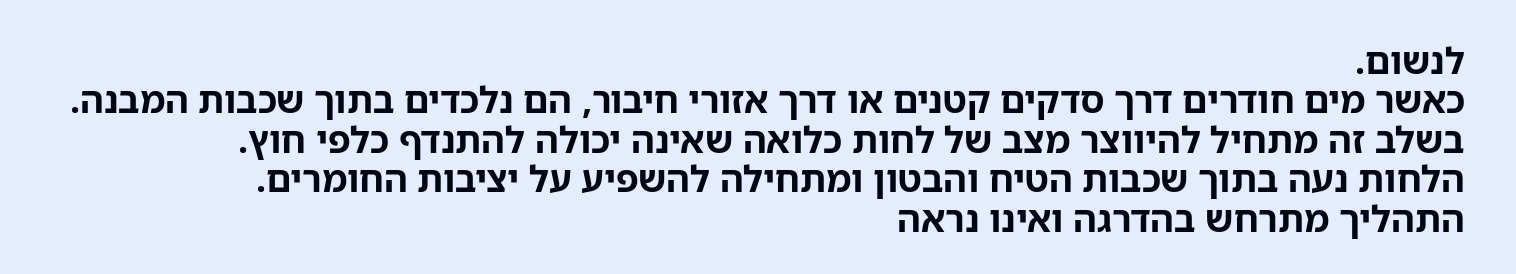לנשום.
כאשר מים חודרים דרך סדקים קטנים או דרך אזורי חיבור, הם נלכדים בתוך שכבות המבנה.
בשלב זה מתחיל להיווצר מצב של לחות כלואה שאינה יכולה להתנדף כלפי חוץ.
הלחות נעה בתוך שכבות הטיח והבטון ומתחילה להשפיע על יציבות החומרים.
התהליך מתרחש בהדרגה ואינו נראה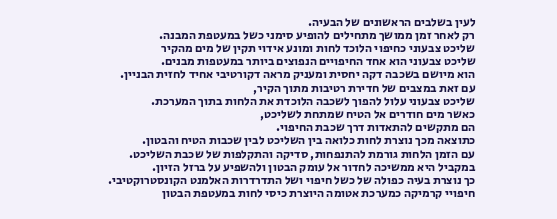לעין בשלבים הראשונים של הבעיה.
רק לאחר זמן ממושך מתחילים להופיע סימני כשל במעטפת המבנה.
שליכט צבעוני כחיפוי הלוכד לחות ומונע אידוי תקין של מים מהקיר
שליכט צבעוני הוא אחד החיפויים הנפוצים ביותר במעטפות מבנים.
הוא מיושם בשכבה דקה יחסית ומעניק מראה דקורטיבי אחיד לחזית הבניין.
עם זאת במצבים של חדירת רטיבות מתוך הקיר,
שליכט צבעוני עלול להפוך לשכבה הלוכדת את הלחות בתוך המערכת.
כאשר מים חודרים אל הטיח שמתחת לשליכט,
הם מתקשים להתאדות דרך שכבת החיפוי.
כתוצאה מכך נוצרת לחות כלואה בין השליכט לבין שכבות הטיח והבטון.
עם הזמן הלחות גורמת להתנפחות, סדיקה והתקלפות של שכבת השליכט.
במקביל היא ממשיכה לחדור אל עומק הבטון ולהשפיע על ברזל הזיון.
כך נוצרת בעיה כפולה של כשל חיפוי ושל התדרדרות האלמנט הקונסטרוקטיבי.
חיפויי קרמיקה כמערכת אטומה היוצרת כיסי לחות במעטפת הבטון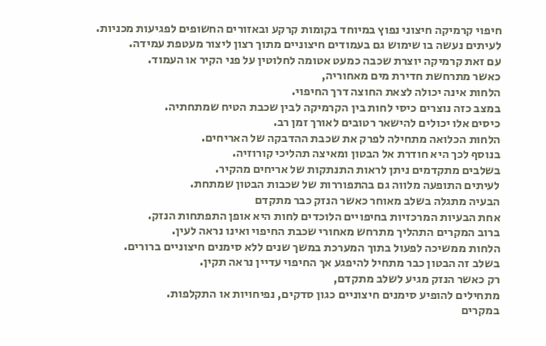חיפוי קרמיקה חיצוני נפוץ במיוחד בקומות קרקע ובאזורים החשופים לפגיעות מכניות.
לעיתים נעשה בו שימוש גם בעמודים חיצוניים מתוך רצון ליצור מעטפת עמידה.
עם זאת קרמיקה יוצרת שכבה כמעט אטומה לחלוטין על פני הקיר או העמוד.
כאשר מתרחשת חדירת מים מאחוריה,
הלחות אינה יכולה לצאת החוצה דרך החיפוי.
במצב כזה נוצרים כיסי לחות בין הקרמיקה לבין שכבת הטיח שמתחתיה.
כיסים אלו יכולים להישאר רטובים לאורך זמן רב.
הלחות הכלואה מתחילה לפרק את שכבת ההדבקה של האריחים.
בנוסף לכך היא חודרת אל הבטון ומאיצה תהליכי קורוזיה.
בשלבים מתקדמים ניתן לראות התנתקות של אריחים מהקיר.
לעיתים התופעה מלווה גם בהתפוררות של שכבות הבטון שמתחת.
הבעיה מתגלה בשלב מאוחר כאשר הנזק כבר מתקדם
אחת הבעיות המרכזיות בחיפויים הלוכדים לחות היא אופן התפתחות הנזק.
ברוב המקרים התהליך מתרחש מאחורי שכבת החיפוי ואינו נראה לעין.
הלחות ממשיכה לפעול בתוך המערכת במשך שנים ללא סימנים חיצוניים ברורים.
בשלב זה הבטון כבר מתחיל להיפגע אך החיפוי עדיין נראה תקין.
רק כאשר הנזק מגיע לשלב מתקדם,
מתחילים להופיע סימנים חיצוניים כגון סדקים, נפיחויות או התקלפות.
במקרים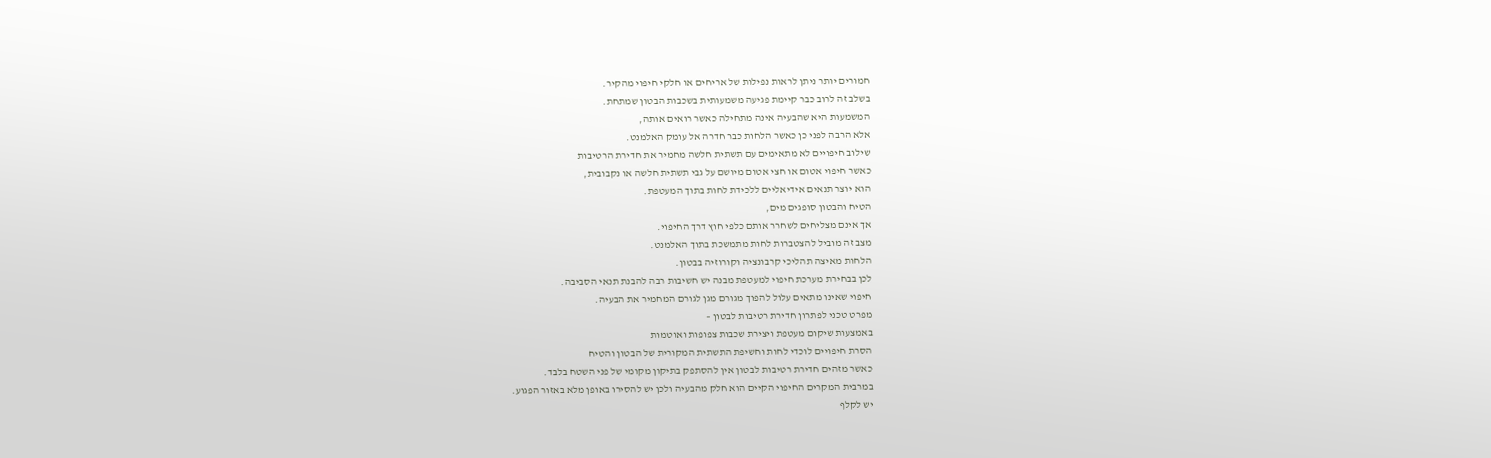חמורים יותר ניתן לראות נפילות של אריחים או חלקי חיפוי מהקיר.
בשלב זה לרוב כבר קיימת פגיעה משמעותית בשכבות הבטון שמתחת.
המשמעות היא שהבעיה אינה מתחילה כאשר רואים אותה,
אלא הרבה לפני כן כאשר הלחות כבר חדרה אל עומק האלמנט.
שילוב חיפויים לא מתאימים עם תשתית חלשה מחמיר את חדירת הרטיבות
כאשר חיפוי אטום או חצי אטום מיושם על גבי תשתית חלשה או נקבובית,
הוא יוצר תנאים אידיאליים ללכידת לחות בתוך המעטפת.
הטיח והבטון סופגים מים,
אך אינם מצליחים לשחרר אותם כלפי חוץ דרך החיפוי.
מצב זה מוביל להצטברות לחות מתמשכת בתוך האלמנט.
הלחות מאיצה תהליכי קרבונציה וקורוזיה בבטון.
לכן בבחירת מערכת חיפוי למעטפת מבנה יש חשיבות רבה להבנת תנאי הסביבה.
חיפוי שאינו מתאים עלול להפוך מגורם מגן לגורם המחמיר את הבעיה.
מפרט טכני לפתרון חדירת רטיבות לבטון –
באמצעות שיקום מעטפת ויצירת שכבות צפופות ואוטמות
הסרת חיפויים לוכדי לחות וחשיפת התשתית המקורית של הבטון והטיח
כאשר מזהים חדירת רטיבות לבטון אין להסתפק בתיקון מקומי של פני השטח בלבד.
במרבית המקרים החיפוי הקיים הוא חלק מהבעיה ולכן יש להסירו באופן מלא באזור הפגוע.
יש לקלף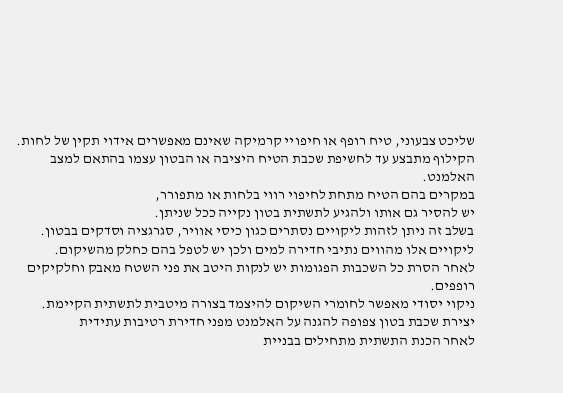שליכט צבעוני, טיח רופף או חיפויי קרמיקה שאינם מאפשרים אידוי תקין של לחות.
הקילוף מתבצע עד לחשיפת שכבת הטיח היציבה או הבטון עצמו בהתאם למצב האלמנט.
במקרים בהם הטיח מתחת לחיפוי רווי בלחות או מתפורר,
יש להסיר גם אותו ולהגיע לתשתית בטון נקייה ככל שניתן.
בשלב זה ניתן לזהות ליקויים נסתרים כגון כיסי אוויר, סגרגציה וסדקים בבטון.
ליקויים אלו מהווים נתיבי חדירה למים ולכן יש לטפל בהם כחלק מהשיקום.
לאחר הסרת כל השכבות הפגומות יש לנקות היטב את פני השטח מאבק וחלקיקים רופפים.
ניקוי יסודי מאפשר לחומרי השיקום להיצמד בצורה מיטבית לתשתית הקיימת.
יצירת שכבת בטון צפופה להגנה על האלמנט מפני חדירת רטיבות עתידית
לאחר הכנת התשתית מתחילים בבניית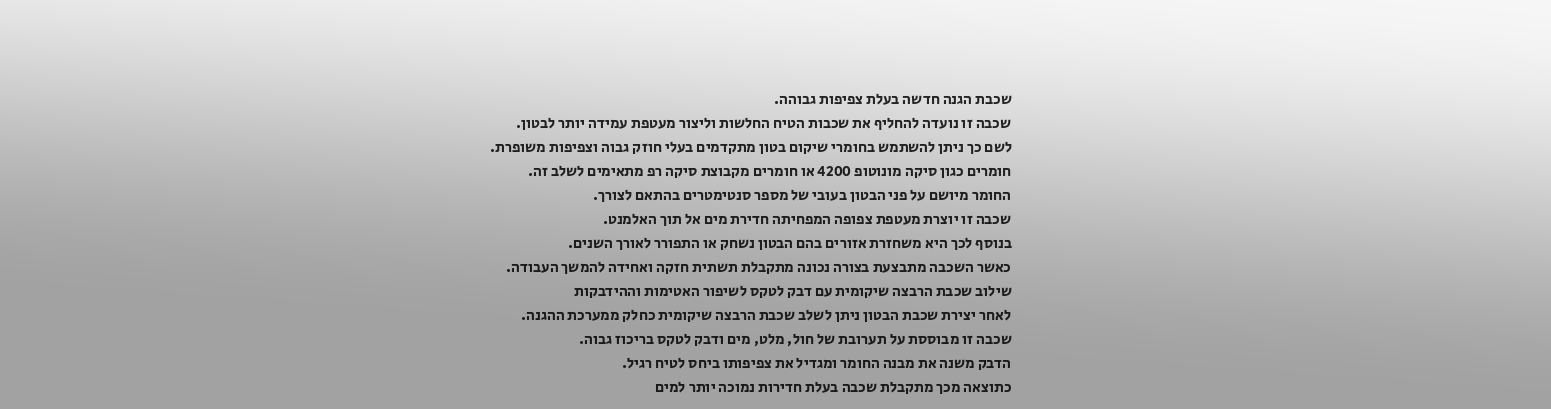שכבת הגנה חדשה בעלת צפיפות גבוהה.
שכבה זו נועדה להחליף את שכבות הטיח החלשות וליצור מעטפת עמידה יותר לבטון.
לשם כך ניתן להשתמש בחומרי שיקום בטון מתקדמים בעלי חוזק גבוה וצפיפות משופרת.
חומרים כגון סיקה מונוטופ 4200 או חומרים מקבוצת סיקה רפ מתאימים לשלב זה.
החומר מיושם על פני הבטון בעובי של מספר סנטימטרים בהתאם לצורך.
שכבה זו יוצרת מעטפת צפופה המפחיתה חדירת מים אל תוך האלמנט.
בנוסף לכך היא משחזרת אזורים בהם הבטון נשחק או התפורר לאורך השנים.
כאשר השכבה מתבצעת בצורה נכונה מתקבלת תשתית חזקה ואחידה להמשך העבודה.
שילוב שכבת הרבצה שיקומית עם דבק לטקס לשיפור האטימות וההידבקות
לאחר יצירת שכבת הבטון ניתן לשלב שכבת הרבצה שיקומית כחלק ממערכת ההגנה.
שכבה זו מבוססת על תערובת של חול, מלט, מים ודבק לטקס בריכוז גבוה.
הדבק משנה את מבנה החומר ומגדיל את צפיפותו ביחס לטיח רגיל.
כתוצאה מכך מתקבלת שכבה בעלת חדירות נמוכה יותר למים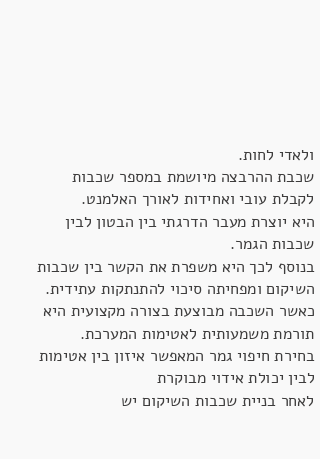ולאדי לחות.
שכבת ההרבצה מיושמת במספר שכבות לקבלת עובי ואחידות לאורך האלמנט.
היא יוצרת מעבר הדרגתי בין הבטון לבין שכבות הגמר.
בנוסף לכך היא משפרת את הקשר בין שכבות השיקום ומפחיתה סיכוי להתנתקות עתידית.
כאשר השכבה מבוצעת בצורה מקצועית היא תורמת משמעותית לאטימות המערכת.
בחירת חיפוי גמר המאפשר איזון בין אטימות לבין יכולת אידוי מבוקרת
לאחר בניית שכבות השיקום יש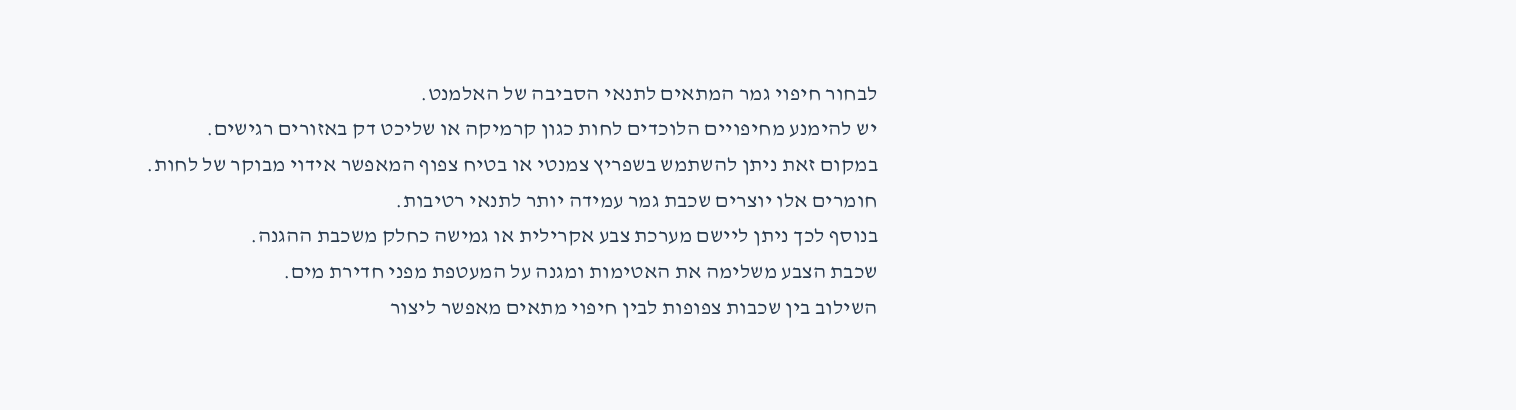לבחור חיפוי גמר המתאים לתנאי הסביבה של האלמנט.
יש להימנע מחיפויים הלוכדים לחות כגון קרמיקה או שליכט דק באזורים רגישים.
במקום זאת ניתן להשתמש בשפריץ צמנטי או בטיח צפוף המאפשר אידוי מבוקר של לחות.
חומרים אלו יוצרים שכבת גמר עמידה יותר לתנאי רטיבות.
בנוסף לכך ניתן ליישם מערכת צבע אקרילית או גמישה כחלק משכבת ההגנה.
שכבת הצבע משלימה את האטימות ומגנה על המעטפת מפני חדירת מים.
השילוב בין שכבות צפופות לבין חיפוי מתאים מאפשר ליצור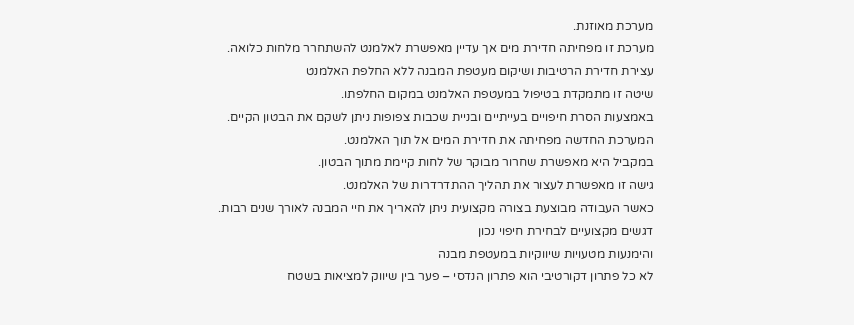מערכת מאוזנת.
מערכת זו מפחיתה חדירת מים אך עדיין מאפשרת לאלמנט להשתחרר מלחות כלואה.
עצירת חדירת הרטיבות ושיקום מעטפת המבנה ללא החלפת האלמנט
שיטה זו מתמקדת בטיפול במעטפת האלמנט במקום החלפתו.
באמצעות הסרת חיפויים בעייתיים ובניית שכבות צפופות ניתן לשקם את הבטון הקיים.
המערכת החדשה מפחיתה את חדירת המים אל תוך האלמנט.
במקביל היא מאפשרת שחרור מבוקר של לחות קיימת מתוך הבטון.
גישה זו מאפשרת לעצור את תהליך ההתדרדרות של האלמנט.
כאשר העבודה מבוצעת בצורה מקצועית ניתן להאריך את חיי המבנה לאורך שנים רבות.
דגשים מקצועיים לבחירת חיפוי נכון
והימנעות מטעויות שיווקיות במעטפת מבנה
לא כל פתרון דקורטיבי הוא פתרון הנדסי – פער בין שיווק למציאות בשטח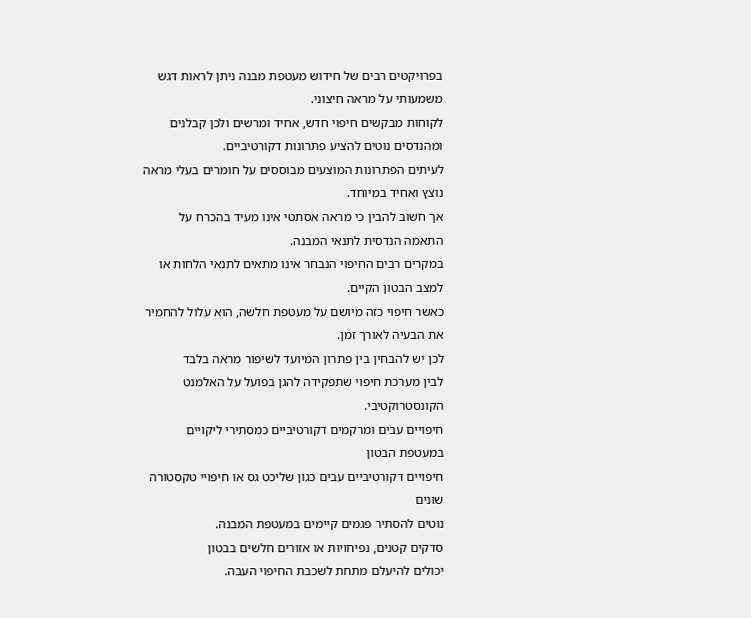בפרויקטים רבים של חידוש מעטפת מבנה ניתן לראות דגש משמעותי על מראה חיצוני.
לקוחות מבקשים חיפוי חדש, אחיד ומרשים ולכן קבלנים ומהנדסים נוטים להציע פתרונות דקורטיביים.
לעיתים הפתרונות המוצעים מבוססים על חומרים בעלי מראה נוצץ ואחיד במיוחד.
אך חשוב להבין כי מראה אסתטי אינו מעיד בהכרח על התאמה הנדסית לתנאי המבנה.
במקרים רבים החיפוי הנבחר אינו מתאים לתנאי הלחות או למצב הבטון הקיים.
כאשר חיפוי כזה מיושם על מעטפת חלשה, הוא עלול להחמיר את הבעיה לאורך זמן.
לכן יש להבחין בין פתרון המיועד לשיפור מראה בלבד
לבין מערכת חיפוי שתפקידה להגן בפועל על האלמנט הקונסטרוקטיבי.
חיפויים עבים ומרקמים דקורטיביים כמסתירי ליקויים במעטפת הבטון
חיפויים דקורטיביים עבים כגון שליכט גס או חיפויי טקסטורה שונים
נוטים להסתיר פגמים קיימים במעטפת המבנה.
סדקים קטנים, נפיחויות או אזורים חלשים בבטון
יכולים להיעלם מתחת לשכבת החיפוי העבה.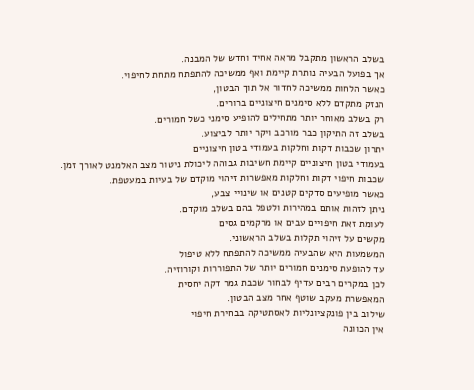בשלב הראשון מתקבל מראה אחיד וחדש של המבנה.
אך בפועל הבעיה נותרת קיימת ואף ממשיכה להתפתח מתחת לחיפוי.
כאשר הלחות ממשיכה לחדור אל תוך הבטון,
הנזק מתקדם ללא סימנים חיצוניים ברורים.
רק בשלב מאוחר יותר מתחילים להופיע סימני כשל חמורים.
בשלב זה התיקון כבר מורכב ויקר יותר לביצוע.
יתרון שכבות דקות וחלקות בעמודי בטון חיצוניים
בעמודי בטון חיצוניים קיימת חשיבות גבוהה ליכולת ניטור מצב האלמנט לאורך זמן.
שכבות חיפוי דקות וחלקות מאפשרות זיהוי מוקדם של בעיות במעטפת.
כאשר מופיעים סדקים קטנים או שינויי צבע,
ניתן לזהות אותם במהירות ולטפל בהם בשלב מוקדם.
לעומת זאת חיפויים עבים או מרקמים גסים
מקשים על זיהוי תקלות בשלב הראשוני.
המשמעות היא שהבעיה ממשיכה להתפתח ללא טיפול
עד להופעת סימנים חמורים יותר של התפוררות וקורוזיה.
לכן במקרים רבים עדיף לבחור שכבת גמר דקה יחסית
המאפשרת מעקב שוטף אחר מצב הבטון.
שילוב בין פונקציונליות לאסתטיקה בבחירת חיפוי
אין הכוונה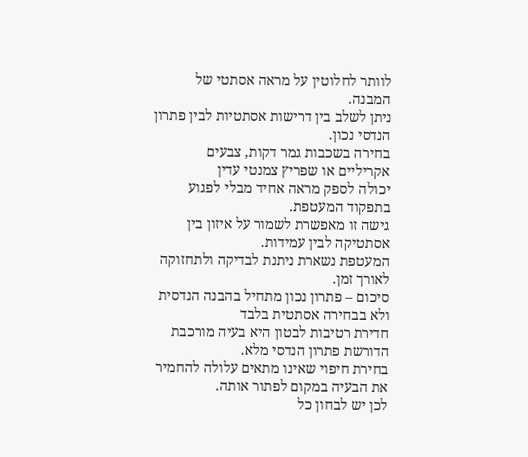לוותר לחלוטין על מראה אסתטי של המבנה.
ניתן לשלב בין דרישות אסתטיות לבין פתרון הנדסי נכון.
בחירה בשכבות גמר דקות, צבעים אקריליים או שפריץ צמנטי עדין
יכולה לספק מראה אחיד מבלי לפגוע בתפקוד המעטפת.
גישה זו מאפשרת לשמור על איזון בין אסתטיקה לבין עמידות.
המעטפת נשארת ניתנת לבדיקה ולתחזוקה לאורך זמן.
סיכום – פתרון נכון מתחיל בהבנה הנדסית ולא בבחירה אסתטית בלבד
חדירת רטיבות לבטון היא בעיה מורכבת הדורשת פתרון הנדסי מלא.
בחירת חיפוי שאינו מתאים עלולה להחמיר את הבעיה במקום לפתור אותה.
לכן יש לבחון כל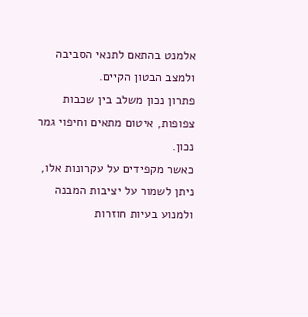אלמנט בהתאם לתנאי הסביבה ולמצב הבטון הקיים.
פתרון נכון משלב בין שכבות צפופות, איטום מתאים וחיפוי גמר נכון.
כאשר מקפידים על עקרונות אלו,
ניתן לשמור על יציבות המבנה ולמנוע בעיות חוזרות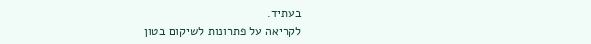בעתיד.
לקריאה על פתרונות לשיקום בטון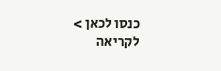כנסו לכאן >
לקריאה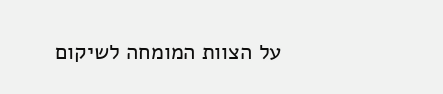על הצוות המומחה לשיקום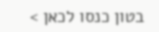בטון כנסו לכאן >